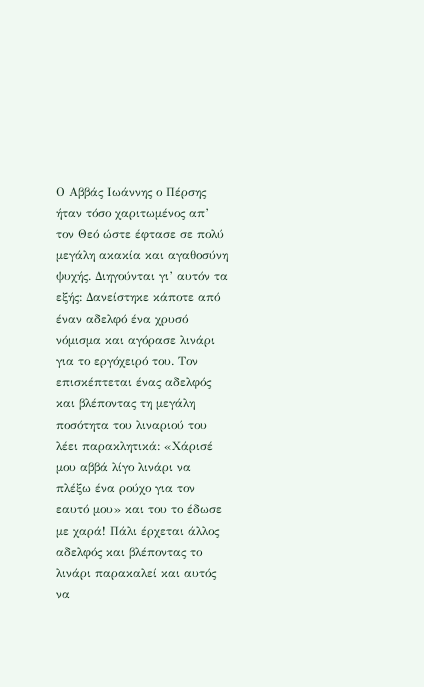Ο Αββάς Ιωάννης ο Πέρσης ήταν τόσο χαριτωμένος απ’ τον Θεό ώστε έφτασε σε πολύ μεγάλη ακακία και αγαθοσύνη ψυχής. Διηγούνται γι’ αυτόν τα εξής: Δανείστηκε κάποτε από έναν αδελφό ένα χρυσό νόμισμα και αγόρασε λινάρι για το εργόχειρό του. Τον επισκέπτεται ένας αδελφός και βλέποντας τη μεγάλη ποσότητα του λιναριού του λέει παρακλητικά: «Χάρισέ μου αββά λίγο λινάρι να πλέξω ένα ρούχο για τον εαυτό μου» και του το έδωσε με χαρά! Πάλι έρχεται άλλος αδελφός και βλέποντας το λινάρι παρακαλεί και αυτός να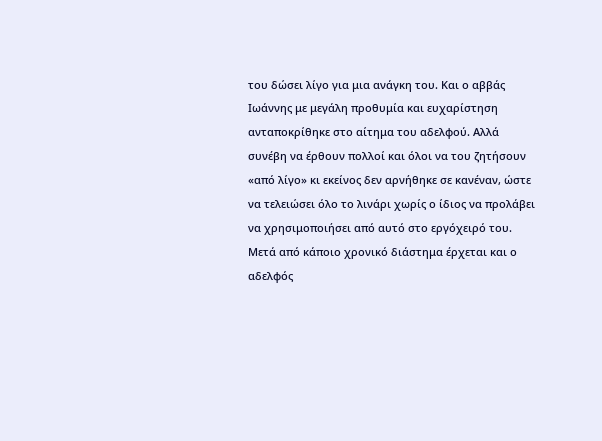του δώσει λίγο για μια ανάγκη του. Και ο αββάς Ιωάννης με μεγάλη προθυμία και ευχαρίστηση ανταποκρίθηκε στο αίτημα του αδελφού. Αλλά συνέβη να έρθουν πολλοί και όλοι να του ζητήσουν «από λίγο» κι εκείνος δεν αρνήθηκε σε κανέναν, ώστε να τελειώσει όλο το λινάρι χωρίς ο ίδιος να προλάβει να χρησιμοποιήσει από αυτό στο εργόχειρό του.
Μετά από κάποιο χρονικό διάστημα έρχεται και ο αδελφός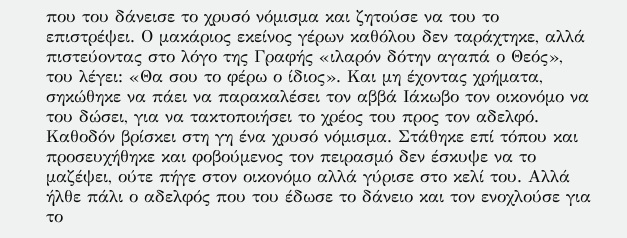που του δάνεισε το χρυσό νόμισμα και ζητούσε να του το επιστρέψει. Ο μακάριος εκείνος γέρων καθόλου δεν ταράχτηκε, αλλά πιστεύοντας στο λόγο της Γραφής «ιλαρόν δότην αγαπά ο Θεός», του λέγει: «Θα σου το φέρω ο ίδιος». Και μη έχοντας χρήματα, σηκώθηκε να πάει να παρακαλέσει τον αββά Ιάκωβο τον οικονόμο να του δώσει, για να τακτοποιήσει το χρέος του προς τον αδελφό. Καθοδόν βρίσκει στη γη ένα χρυσό νόμισμα. Στάθηκε επί τόπου και προσευχήθηκε και φοβούμενος τον πειρασμό δεν έσκυψε να το μαζέψει, ούτε πήγε στον οικονόμο αλλά γύρισε στο κελί του. Αλλά ήλθε πάλι ο αδελφός που του έδωσε το δάνειο και τον ενοχλούσε για το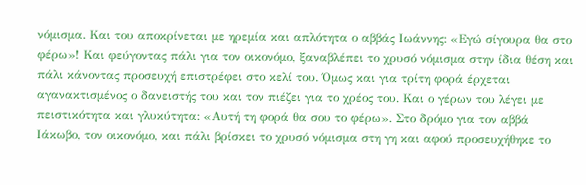νόμισμα. Και του αποκρίνεται με ηρεμία και απλότητα ο αββάς Ιωάννης: «Εγώ σίγουρα θα στο φέρω»! Και φεύγοντας πάλι για τον οικονόμο, ξαναβλέπει το χρυσό νόμισμα στην ίδια θέση και πάλι κάνοντας προσευχή επιστρέφει στο κελί του. Όμως και για τρίτη φορά έρχεται αγανακτισμένος ο δανειστής του και τον πιέζει για το χρέος του. Και ο γέρων του λέγει με πειστικότητα και γλυκύτητα: «Αυτή τη φορά θα σου το φέρω». Στο δρόμο για τον αββά Ιάκωβο, τον οικονόμο, και πάλι βρίσκει το χρυσό νόμισμα στη γη και αφού προσευχήθηκε το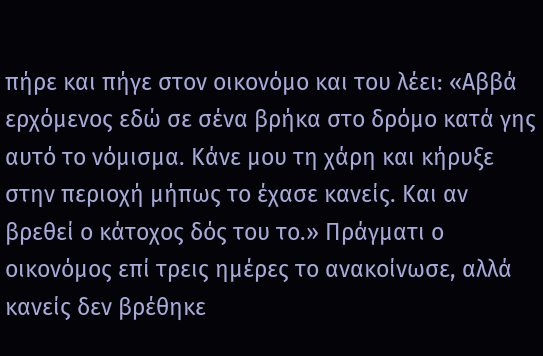πήρε και πήγε στον οικονόμο και του λέει: «Αββά ερχόμενος εδώ σε σένα βρήκα στο δρόμο κατά γης αυτό το νόμισμα. Κάνε μου τη χάρη και κήρυξε στην περιοχή μήπως το έχασε κανείς. Και αν βρεθεί ο κάτοχος δός του το.» Πράγματι ο οικονόμος επί τρεις ημέρες το ανακοίνωσε, αλλά κανείς δεν βρέθηκε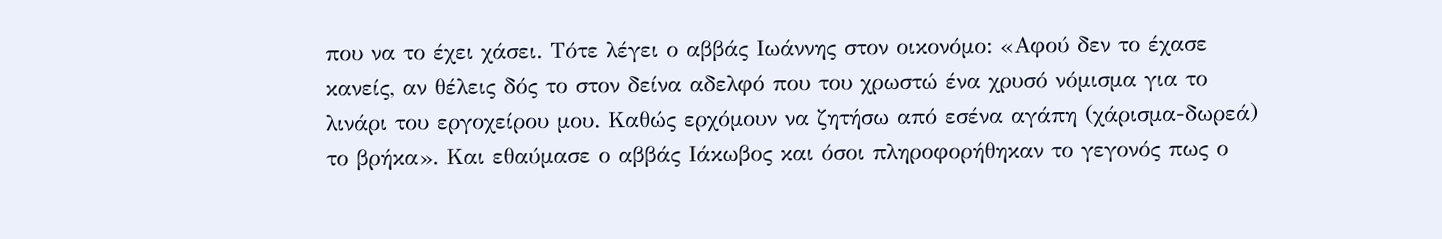που να το έχει χάσει. Τότε λέγει ο αββάς Ιωάννης στον οικονόμο: «Αφού δεν το έχασε κανείς, αν θέλεις δός το στον δείνα αδελφό που του χρωστώ ένα χρυσό νόμισμα για το λινάρι του εργοχείρου μου. Καθώς ερχόμουν να ζητήσω από εσένα αγάπη (χάρισμα-δωρεά) το βρήκα». Και εθαύμασε ο αββάς Ιάκωβος και όσοι πληροφορήθηκαν το γεγονός πως ο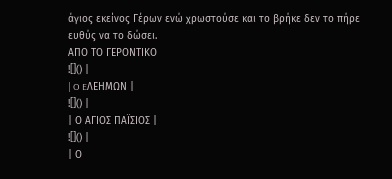άγιος εκείνος Γέρων ενώ χρωστούσε και το βρήκε δεν το πήρε ευθύς να το δώσει.
ΑΠΟ ΤΟ ΓΕΡΟΝΤΙΚΟ
![]() |
| O EΛΕΗΜΩΝ |
![]() |
| Ο ΑΓΙΟΣ ΠΑΪΣΙΟΣ |
![]() |
| Ο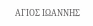ΑΓΙΟΣ ΙΩΑΝΝΗΣ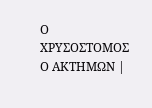Ο ΧΡΥΣΟΣΤΟΜΟΣ Ο ΑΚΤΗΜΩΝ |